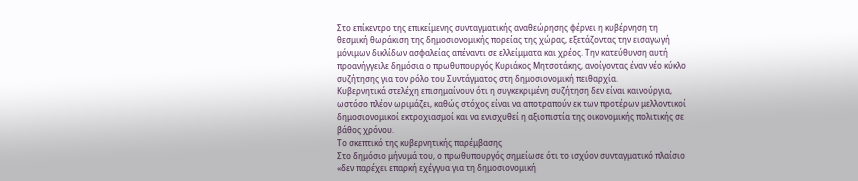Στο επίκεντρο της επικείμενης συνταγματικής αναθεώρησης φέρνει η κυβέρνηση τη θεσμική θωράκιση της δημοσιονομικής πορείας της χώρας, εξετάζοντας την εισαγωγή μόνιμων δικλίδων ασφαλείας απέναντι σε ελλείμματα και χρέος. Την κατεύθυνση αυτή προανήγγειλε δημόσια ο πρωθυπουργός Κυριάκος Μητσοτάκης, ανοίγοντας έναν νέο κύκλο συζήτησης για τον ρόλο του Συντάγματος στη δημοσιονομική πειθαρχία.
Κυβερνητικά στελέχη επισημαίνουν ότι η συγκεκριμένη συζήτηση δεν είναι καινούργια, ωστόσο πλέον ωριμάζει, καθώς στόχος είναι να αποτραπούν εκ των προτέρων μελλοντικοί δημοσιονομικοί εκτροχιασμοί και να ενισχυθεί η αξιοπιστία της οικονομικής πολιτικής σε βάθος χρόνου.
Το σκεπτικό της κυβερνητικής παρέμβασης
Στο δημόσιο μήνυμά του, ο πρωθυπουργός σημείωσε ότι το ισχύον συνταγματικό πλαίσιο «δεν παρέχει επαρκή εχέγγυα για τη δημοσιονομική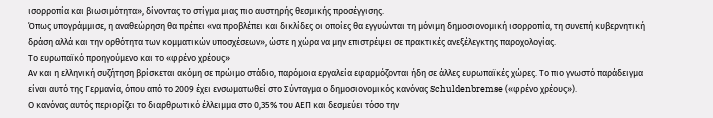ισορροπία και βιωσιμότητα», δίνοντας το στίγμα μιας πιο αυστηρής θεσμικής προσέγγισης.
Όπως υπογράμμισε, η αναθεώρηση θα πρέπει «να προβλέπει και δικλίδες οι οποίες θα εγγυώνται τη μόνιμη δημοσιονομική ισορροπία, τη συνεπή κυβερνητική δράση αλλά και την ορθότητα των κομματικών υποσχέσεων», ώστε η χώρα να μην επιστρέψει σε πρακτικές ανεξέλεγκτης παροχολογίας.
Το ευρωπαϊκό προηγούμενο και το «φρένο χρέους»
Αν και η ελληνική συζήτηση βρίσκεται ακόμη σε πρώιμο στάδιο, παρόμοια εργαλεία εφαρμόζονται ήδη σε άλλες ευρωπαϊκές χώρες. Το πιο γνωστό παράδειγμα είναι αυτό της Γερμανία, όπου από το 2009 έχει ενσωματωθεί στο Σύνταγμα ο δημοσιονομικός κανόνας Schuldenbremse («φρένο χρέους»).
Ο κανόνας αυτός περιορίζει το διαρθρωτικό έλλειμμα στο 0,35% του ΑΕΠ και δεσμεύει τόσο την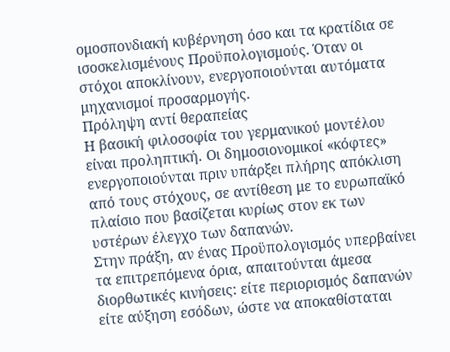ομοσπονδιακή κυβέρνηση όσο και τα κρατίδια σε ισοσκελισμένους Προϋπολογισμούς. Όταν οι στόχοι αποκλίνουν, ενεργοποιούνται αυτόματα μηχανισμοί προσαρμογής.
Πρόληψη αντί θεραπείας
Η βασική φιλοσοφία του γερμανικού μοντέλου είναι προληπτική. Οι δημοσιονομικοί «κόφτες» ενεργοποιούνται πριν υπάρξει πλήρης απόκλιση από τους στόχους, σε αντίθεση με το ευρωπαϊκό πλαίσιο που βασίζεται κυρίως στον εκ των υστέρων έλεγχο των δαπανών.
Στην πράξη, αν ένας Προϋπολογισμός υπερβαίνει τα επιτρεπόμενα όρια, απαιτούνται άμεσα διορθωτικές κινήσεις: είτε περιορισμός δαπανών είτε αύξηση εσόδων, ώστε να αποκαθίσταται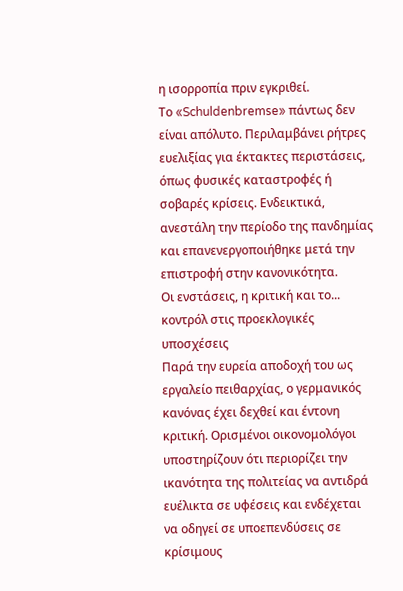η ισορροπία πριν εγκριθεί.
Το «Schuldenbremse» πάντως δεν είναι απόλυτο. Περιλαμβάνει ρήτρες ευελιξίας για έκτακτες περιστάσεις, όπως φυσικές καταστροφές ή σοβαρές κρίσεις. Ενδεικτικά, ανεστάλη την περίοδο της πανδημίας και επανενεργοποιήθηκε μετά την επιστροφή στην κανονικότητα.
Οι ενστάσεις, η κριτική και το... κοντρόλ στις προεκλογικές υποσχέσεις
Παρά την ευρεία αποδοχή του ως εργαλείο πειθαρχίας, ο γερμανικός κανόνας έχει δεχθεί και έντονη κριτική. Ορισμένοι οικονομολόγοι υποστηρίζουν ότι περιορίζει την ικανότητα της πολιτείας να αντιδρά ευέλικτα σε υφέσεις και ενδέχεται να οδηγεί σε υποεπενδύσεις σε κρίσιμους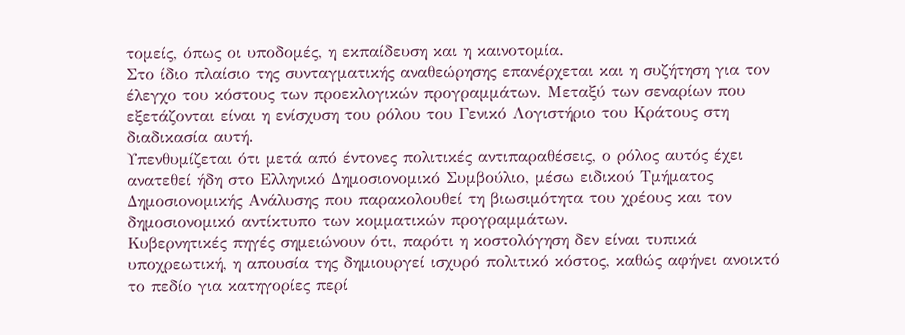τομείς, όπως οι υποδομές, η εκπαίδευση και η καινοτομία.
Στο ίδιο πλαίσιο της συνταγματικής αναθεώρησης επανέρχεται και η συζήτηση για τον έλεγχο του κόστους των προεκλογικών προγραμμάτων. Μεταξύ των σεναρίων που εξετάζονται είναι η ενίσχυση του ρόλου του Γενικό Λογιστήριο του Κράτους στη διαδικασία αυτή.
Υπενθυμίζεται ότι μετά από έντονες πολιτικές αντιπαραθέσεις, ο ρόλος αυτός έχει ανατεθεί ήδη στο Ελληνικό Δημοσιονομικό Συμβούλιο, μέσω ειδικού Τμήματος Δημοσιονομικής Ανάλυσης που παρακολουθεί τη βιωσιμότητα του χρέους και τον δημοσιονομικό αντίκτυπο των κομματικών προγραμμάτων.
Κυβερνητικές πηγές σημειώνουν ότι, παρότι η κοστολόγηση δεν είναι τυπικά υποχρεωτική, η απουσία της δημιουργεί ισχυρό πολιτικό κόστος, καθώς αφήνει ανοικτό το πεδίο για κατηγορίες περί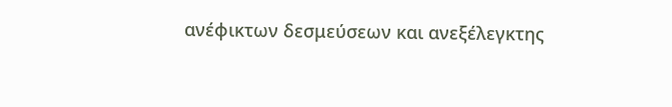ανέφικτων δεσμεύσεων και ανεξέλεγκτης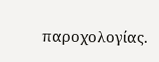παροχολογίας.